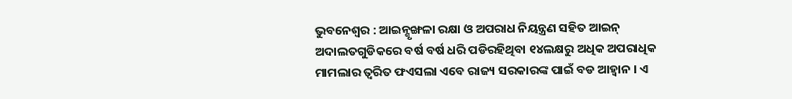ଭୁବନେଶ୍ୱର : ଆଇନ୍ଶୃଙ୍ଖଳା ରକ୍ଷା ଓ ଅପରାଧ ନିୟନ୍ତ୍ରଣ ସହିତ ଆଇନ୍ ଅଦାଲତଗୁଡିକରେ ବର୍ଷ ବର୍ଷ ଧରି ପଡିରହିଥିବା ୧୪ଲକ୍ଷରୁ ଅଧିକ ଅପରାଧିକ ମାମଲାର ତ୍ୱରିତ ଫଏସଲା ଏବେ ରାଜ୍ୟ ସରକାରଙ୍କ ପାଇଁ ବଡ ଆହ୍ୱାନ । ଏ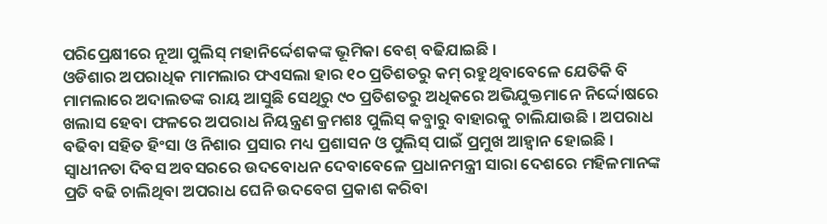ପରିପ୍ରେକ୍ଷୀରେ ନୂଆ ପୁଲିସ୍ ମହାନିର୍ଦ୍ଦେଶକଙ୍କ ଭୂମିକା ବେଶ୍ ବଢିଯାଇଛି ।
ଓଡିଶାର ଅପରାଧିକ ମାମଲାର ଫଏସଲା ହାର ୧୦ ପ୍ରତିଶତରୁ କମ୍ ରହୁଥିବାବେଳେ ଯେତିକି ବି ମାମଲାରେ ଅଦାଲତଙ୍କ ରାୟ ଆସୁଛି ସେଥିରୁ ୯୦ ପ୍ରତିଶତରୁ ଅଧିକରେ ଅଭିଯୁକ୍ତମାନେ ନିର୍ଦ୍ଦୋଷରେ ଖଲାସ ହେବା ଫଳରେ ଅପରାଧ ନିୟନ୍ତ୍ରଣ କ୍ରମଶଃ ପୁଲିସ୍ କବ୍ଜାରୁ ବାହାରକୁ ଚାଲିଯାଉଛି । ଅପରାଧ ବଢିବା ସହିତ ହିଂସା ଓ ନିଶାର ପ୍ରସାର ମଧ୍ୟ ପ୍ରଶାସନ ଓ ପୁଲିସ୍ ପାଇଁ ପ୍ରମୁଖ ଆହ୍ୱାନ ହୋଇଛି ।
ସ୍ୱାଧୀନତା ଦିବସ ଅବସରରେ ଉଦବୋଧନ ଦେବାବେଳେ ପ୍ରଧାନମନ୍ତ୍ରୀ ସାରା ଦେଶରେ ମହିଳମାନଙ୍କ ପ୍ରତି ବଢି ଚାଲିଥିବା ଅପରାଧ ଘେନି ଉଦବେଗ ପ୍ରକାଶ କରିବା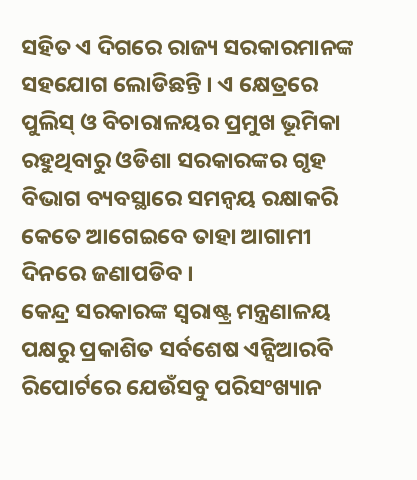ସହିତ ଏ ଦିଗରେ ରାଜ୍ୟ ସରକାରମାନଙ୍କ ସହଯୋଗ ଲୋଡିଛନ୍ତି । ଏ କ୍ଷେତ୍ରରେ ପୁଲିସ୍ ଓ ବିଚାରାଳୟର ପ୍ରମୁଖ ଭୂମିକା ରହୁଥିବାରୁ ଓଡିଶା ସରକାରଙ୍କର ଗୃହ ବିଭାଗ ବ୍ୟବସ୍ଥାରେ ସମନ୍ୱୟ ରକ୍ଷାକରି କେତେ ଆଗେଇବେ ତାହା ଆଗାମୀ ଦିନରେ ଜଣାପଡିବ ।
କେନ୍ଦ୍ର ସରକାରଙ୍କ ସ୍ୱରାଷ୍ଟ୍ର ମନ୍ତ୍ରଣାଳୟ ପକ୍ଷରୁ ପ୍ରକାଶିତ ସର୍ବଶେଷ ଏନ୍ସିଆରବି ରିପୋର୍ଟରେ ଯେଉଁସବୁ ପରିସଂଖ୍ୟାନ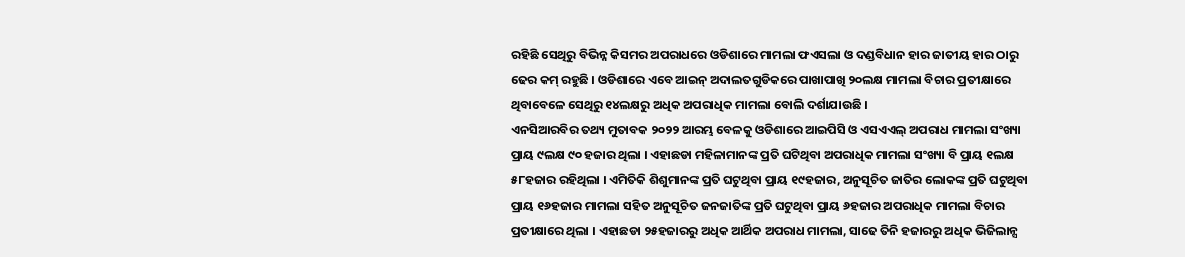ରହିଛି ସେଥିରୁ ବିଭିନ୍ନ କିସମର ଅପରାଧରେ ଓଡିଶାରେ ମାମଲା ଫଏସଲା ଓ ଦଣ୍ଡବିଧାନ ହାର ଜାତୀୟ ହାର ଠାରୁ ଢେର କମ୍ ରହୁଛି । ଓଡିଶାରେ ଏବେ ଆଇନ୍ ଅଦାଲତଗୁଡିକରେ ପାଖାପାଖି ୨୦ଲକ୍ଷ ମାମଲା ବିଚାର ପ୍ରତୀକ୍ଷାରେ ଥିବାବେଳେ ସେଥିରୁ ୧୪ଲକ୍ଷରୁ ଅଧିକ ଅପରାଧିକ ମାମଲା ବୋଲି ଦର୍ଶାଯାଉଛି ।
ଏନସିଆରବିର ତଥ୍ୟ ମୁତାବକ ୨୦୨୨ ଆରମ୍ଭ ବେଳକୁ ଓଡିଶାରେ ଆଇପିସି ଓ ଏସଏଏଲ୍ ଅପରାଧ ମାମଲା ସଂଖ୍ୟା ପ୍ରାୟ ୯ଲକ୍ଷ ୯୦ ହଜାର ଥିଲା । ଏହାଛଡା ମହିଳାମାନଙ୍କ ପ୍ରତି ଘଟିଥିବା ଅପରାଧିକ ମାମଲା ସଂଖ୍ୟା ବି ପ୍ରାୟ ୧ଲକ୍ଷ ୫୮ହଜାର ରହିଥିଲା । ଏମିତିକି ଶିଶୁମାନଙ୍କ ପ୍ରତି ଘଟୁଥିବା ପ୍ରାୟ ୧୯ହଜାର, ଅନୁସୂଚିତ ଜାତିର ଲୋକଙ୍କ ପ୍ରତି ଘଟୁଥିବା ପ୍ରାୟ ୧୬ହଜାର ମାମଲା ସହିତ ଅନୁସୂଚିତ ଜନଜାତିଙ୍କ ପ୍ରତି ଘଟୁଥିବା ପ୍ରାୟ ୬ହଜାର ଅପରାଧିକ ମାମଲା ବିଚାର ପ୍ରତୀକ୍ଷାରେ ଥିଲା । ଏହାଛଡା ୨୫ହଜାରରୁ ଅଧିକ ଆର୍ଥିକ ଅପରାଧ ମାମଲା, ସାଢେ ତିନି ହଜାରରୁ ଅଧିକ ଭିଜିଲାନ୍ସ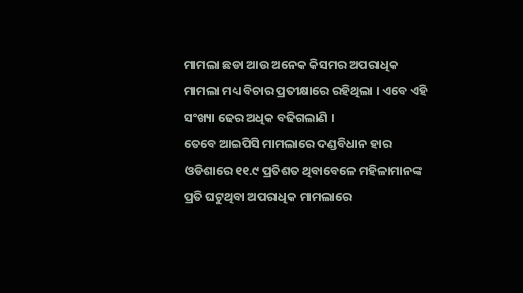ମାମଲା ଛଡା ଆଉ ଅନେକ କିସମର ଅପରାଧିକ ମାମଲା ମଧ୍ୟ ବିଚାର ପ୍ରତୀକ୍ଷାରେ ରହିଥିଲା । ଏବେ ଏହି ସଂଖ୍ୟା ଢେର ଅଧିକ ବଢିଗଲାଣି ।
ତେବେ ଆଇପିସି ମାମଲାରେ ଦଣ୍ଡବିଧାନ ହାର ଓଡିଶାରେ ୧୧.୯ ପ୍ରତିଶତ ଥିବାବେଳେ ମହିଳାମାନଙ୍କ ପ୍ରତି ଘଟୁଥିବା ଅପରାଧିକ ମାମଲାରେ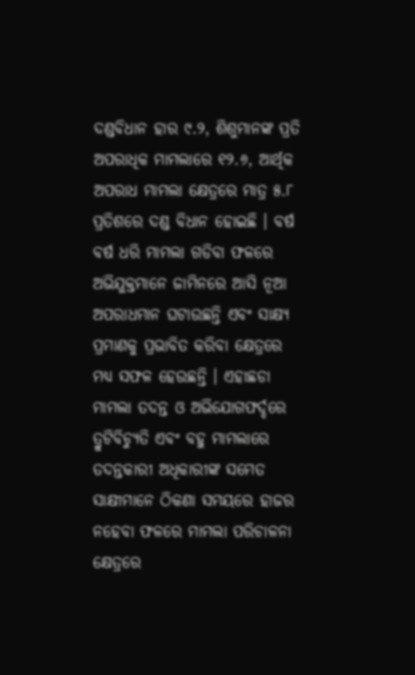ଦଣ୍ଡବିଧାନ ହାର ୯.୨, ଶିଶୁମାନଙ୍କ ପ୍ରତି ଅପରାଧିକ ମାମଲାରେ ୧୨.୬, ଆର୍ଥିକ ଅପରାଧ ମାମଲା କ୍ଷେତ୍ରରେ ମାତ୍ର ୫.୮ ପ୍ରତିଶରେ ଦଣ୍ଡ ବିଧାନ ହୋଇଛି । ବର୍ଷ ବର୍ଷ ଧରି ମାମଲା ଗଡିବା ଫଳରେ ଅଭିଯୁକ୍ତମାନେ ଜାମିନରେ ଆସି ନୂଆ ଅପରାଧମାନ ଘଟାଉଛନ୍ତି ଏବଂ ସାକ୍ଷ୍ୟ ପ୍ରମାଣକୁ ପ୍ରଭାବିତ କରିବା କ୍ଷେତ୍ରରେ ମଧ୍ୟ ସଫଳ ହେଉଛନ୍ତି । ଏହାଛଡା ମାମଲା ତଦନ୍ତ ଓ ଅଭିଯୋଗଫର୍ଦ୍ଦରେ ତ୍ରୁଟିବିଚ୍ୟୁତି ଏବଂ ବହୁ ମାମଲାରେ ତଦନ୍ତକାରୀ ଅଧିକାରୀଙ୍କ ସମେତ ସାକ୍ଷୀମାନେ ଠିକଣା ସମୟରେ ହାଜର ନହେବା ଫଳରେ ମାମଲା ପରିଚାଳନା କ୍ଷେତ୍ରରେ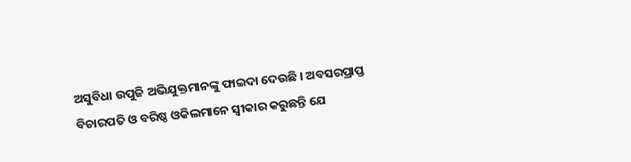ଅସୁବିଧା ଉପୁଜି ଅଭିଯୁକ୍ତମାନଙ୍କୁ ଫାଇଦା ଦେଉଛି । ଅବସରପ୍ରାପ୍ତ ବିଚାରପତି ଓ ବରିଷ୍ଠ ଓକିଲମାନେ ସ୍ୱୀକାର କରୁଛନ୍ତି ଯେ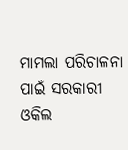ମାମଲା ପରିଚାଳନା ପାଇଁ ସରକାରୀ ଓକିଲ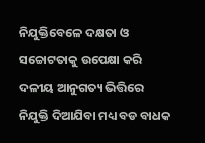ନିଯୁକ୍ତିବେଳେ ଦକ୍ଷତା ଓ ସଚ୍ଚୋଟତାକୁ ଉପେକ୍ଷା କରି ଦଳୀୟ ଆନୁଗତ୍ୟ ଭିତ୍ତିରେ ନିଯୁକ୍ତି ଦିଆଯିବା ମଧ୍ୟ ବଡ ବାଧକ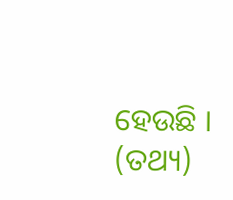ହେଉଛି । (ତଥ୍ୟ)